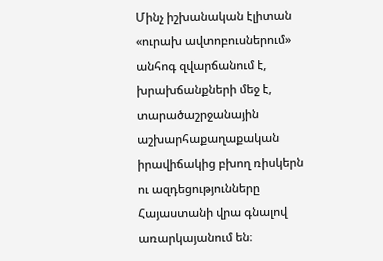Մինչ իշխանական էլիտան «ուրախ ավտոբուսներում» անհոգ զվարճանում է, խրախճանքների մեջ է, տարածաշրջանային աշխարհաքաղաքական իրավիճակից բխող ռիսկերն ու ազդեցությունները Հայաստանի վրա գնալով առարկայանում են։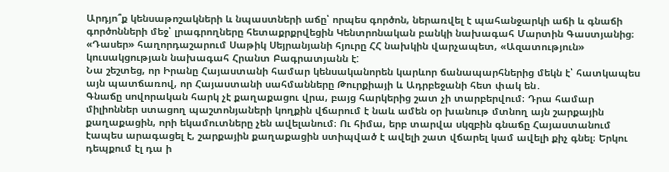Արդյո՞ք կենսաթոշակների և նպաստների աճը՝ որպես գործոն, ներառվել է պահանջարկի աճի և գնաճի գործոնների մեջ՝ լրագրողները հետաքրքրվեցին Կենտրոնական բանկի նախագահ Մարտին Գաստյանից։
«Դասեր» հաղորդաշարում Սաթիկ Սեյրանյանի հյուրը ՀՀ նախկին վարչապետ, «Ազատություն» կուսակցության նախագահ Հրանտ Բագրատյանն է:
Նա շեշտեց, որ Իրանը Հայաստանի համար կենսականորեն կարևոր ճանապարհներից մեկն է՝ հատկապես այն պատճառով, որ Հայաստանի սահմանները Թուրքիայի և Ադրբեջանի հետ փակ են․
Գնաճը սովորական հարկ չէ քաղաքացու վրա, բայց հարկերից շատ չի տարբերվում։ Դրա համար միլիոններ ստացող պաշտոնյաների կողքին վճարում է նաև ամեն օր խանութ մտնող այն շարքային քաղաքացին, որի եկամուտները չեն ավելանում։ Ու հիմա, երբ տարվա սկզբին գնաճը Հայաստանում էապես արագացել է, շարքային քաղաքացին ստիպված է ավելի շատ վճարել կամ ավելի քիչ գնել։ Երկու դեպքում էլ դա ի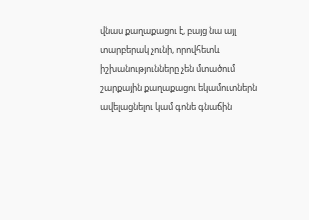վնաս քաղաքացու է, բայց նա այլ տարբերակ չունի, որովհետև իշխանությունները չեն մտածում շարքային քաղաքացու եկամուտներն ավելացնելու կամ գոնե գնաճին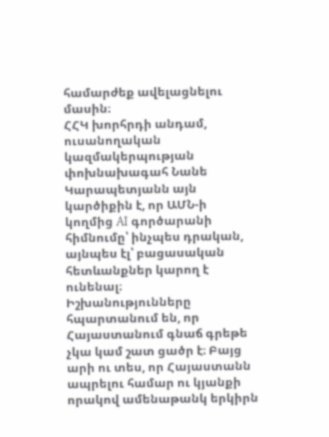համարժեք ավելացնելու մասին։
ՀՀԿ խորհրդի անդամ, ուսանողական կազմակերպության փոխնախագահ Նանե Կարապետյանն այն կարծիքին է, որ ԱՄՆ-ի կողմից AI գործարանի հիմնումը՝ ինչպես դրական, այնպես էլ՝ բացասական հետևանքներ կարող է ունենալ։
Իշխանությունները հպարտանում են, որ Հայաստանում գնաճ գրեթե չկա կամ շատ ցածր է։ Բայց արի ու տես, որ Հայաստանն ապրելու համար ու կյանքի որակով ամենաթանկ երկիրն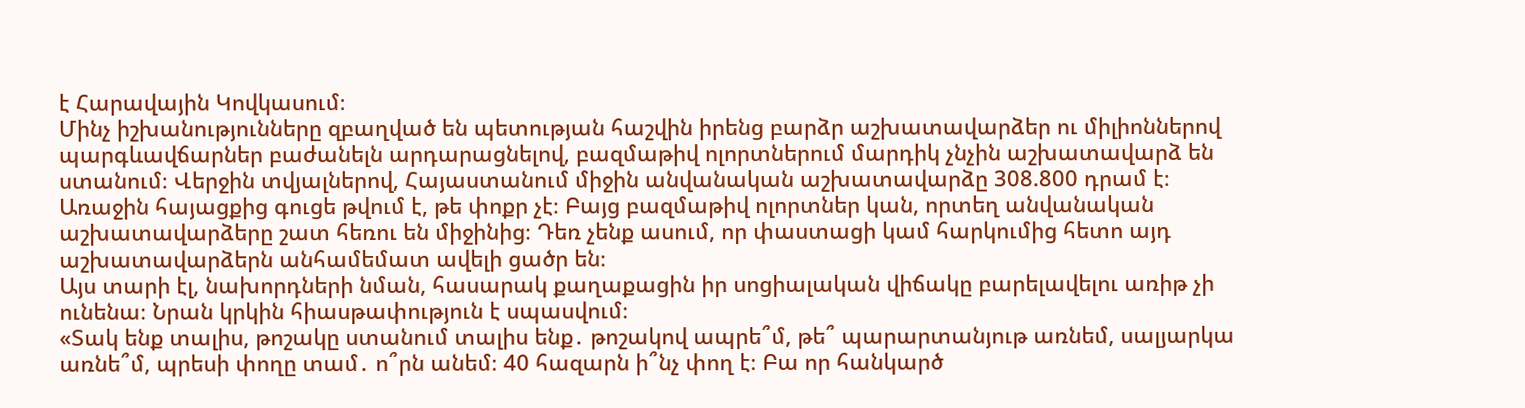է Հարավային Կովկասում։
Մինչ իշխանությունները զբաղված են պետության հաշվին իրենց բարձր աշխատավարձեր ու միլիոններով պարգևավճարներ բաժանելն արդարացնելով, բազմաթիվ ոլորտներում մարդիկ չնչին աշխատավարձ են ստանում։ Վերջին տվյալներով, Հայաստանում միջին անվանական աշխատավարձը 308.800 դրամ է։ Առաջին հայացքից գուցե թվում է, թե փոքր չէ։ Բայց բազմաթիվ ոլորտներ կան, որտեղ անվանական աշխատավարձերը շատ հեռու են միջինից։ Դեռ չենք ասում, որ փաստացի կամ հարկումից հետո այդ աշխատավարձերն անհամեմատ ավելի ցածր են։
Այս տարի էլ, նախորդների նման, հասարակ քաղաքացին իր սոցիալական վիճակը բարելավելու առիթ չի ունենա։ Նրան կրկին հիասթափություն է սպասվում։
«Տակ ենք տալիս, թոշակը ստանում տալիս ենք․ թոշակով ապրե՞մ, թե՞ պարարտանյութ առնեմ, սալյարկա առնե՞մ, պրեսի փողը տամ․ ո՞րն անեմ։ 40 հազարն ի՞նչ փող է։ Բա որ հանկարծ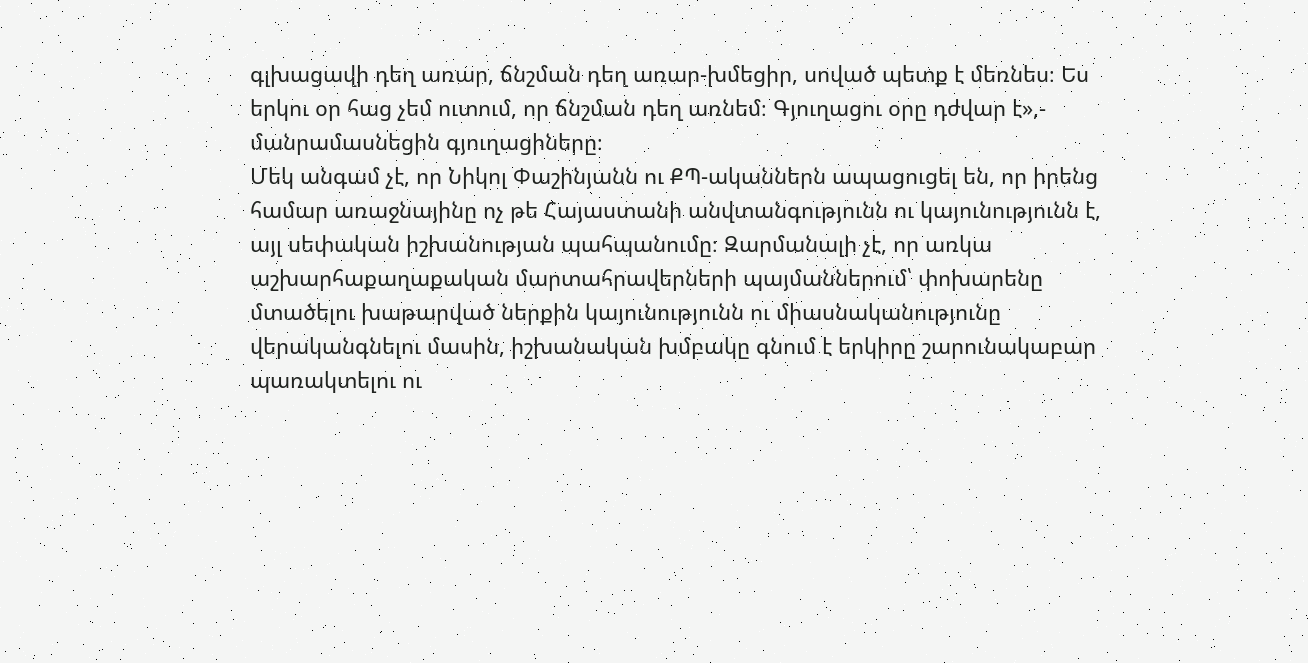գլխացավի դեղ առար, ճնշման դեղ առար-խմեցիր, սոված պետք է մեռնես։ Ես երկու օր հաց չեմ ուտում, որ ճնշման դեղ առնեմ։ Գյուղացու օրը դժվար է»,- մանրամասնեցին գյուղացիները։
Մեկ անգամ չէ, որ Նիկոլ Փաշինյանն ու ՔՊ-ականներն ապացուցել են, որ իրենց համար առաջնայինը ոչ թե Հայաստանի անվտանգությունն ու կայունությունն է, այլ սեփական իշխանության պահպանումը։ Զարմանալի չէ, որ առկա աշխարհաքաղաքական մարտահրավերների պայմաններում՝ փոխարենը մտածելու խաթարված ներքին կայունությունն ու միասնականությունը վերականգնելու մասին, իշխանական խմբակը գնում է երկիրը շարունակաբար պառակտելու ու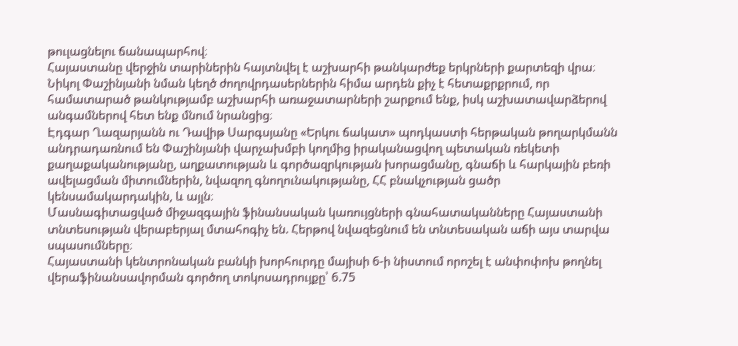թուլացնելու ճանապարհով։
Հայաստանը վերջին տարիներին հայտնվել է աշխարհի թանկարժեք երկրների քարտեզի վրա։ Նիկոլ Փաշինյանի նման կեղծ ժողովրդասերներին հիմա արդեն քիչ է հետաքրքրում, որ համատարած թանկությամբ աշխարհի առաջատարների շարքում ենք, իսկ աշխատավարձերով անգամներով հետ ենք մնում նրանցից։
Էդգար Ղազարյանն ու Դավիթ Սարգսյանը «Երկու ճակատ» պոդկաստի հերթական թողարկմանն անդրադառնում են Փաշինյանի վարչախմբի կողմից իրականացվող պետական ռեկետի քաղաքականությանը, աղքատության և գործազրկության խորացմանը, գնաճի և հարկային բեռի ավելացման միտումներին, նվազող գնողունակությանը, ՀՀ բնակչության ցածր կենսամակարդակին, և այլն։
Մասնագիտացված միջազգային ֆինանսական կառույցների գնահատականները Հայաստանի տնտեսության վերաբերյալ մտահոգիչ են. Հերթով նվազեցնում են տնտեսական աճի այս տարվա սպասումները։
Հայաստանի կենտրոնական բանկի խորհուրդը մայիսի 6-ի նիստում որոշել է անփոփոխ թողնել վերաֆինանսավորման գործող տոկոսադրույքը՝ 6.75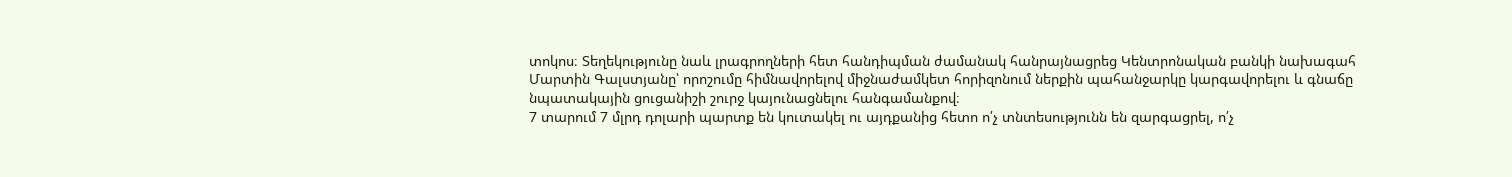տոկոս։ Տեղեկությունը նաև լրագրողների հետ հանդիպման ժամանակ հանրայնացրեց Կենտրոնական բանկի նախագահ Մարտին Գալստյանը՝ որոշումը հիմնավորելով միջնաժամկետ հորիզոնում ներքին պահանջարկը կարգավորելու և գնաճը նպատակային ցուցանիշի շուրջ կայունացնելու հանգամանքով։
7 տարում 7 մլրդ դոլարի պարտք են կուտակել ու այդքանից հետո ո՛չ տնտեսությունն են զարգացրել, ո՛չ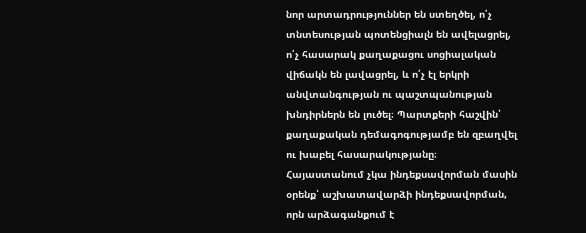նոր արտադրություններ են ստեղծել, ո՛չ տնտեսության պոտենցիալն են ավելացրել, ո՛չ հասարակ քաղաքացու սոցիալական վիճակն են լավացրել, և ո՛չ էլ երկրի անվտանգության ու պաշտպանության խնդիրներն են լուծել։ Պարտքերի հաշվին՝ քաղաքական դեմագոգությամբ են զբաղվել ու խաբել հասարակությանը։
Հայաստանում չկա ինդեքսավորման մասին օրենք՝ աշխատավարձի ինդեքսավորման, որն արձագանքում է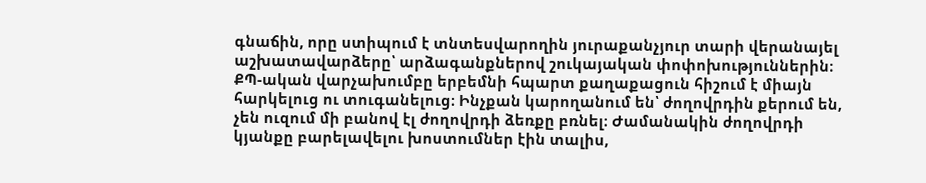գնաճին, որը ստիպում է տնտեսվարողին յուրաքանչյուր տարի վերանայել աշխատավարձերը՝ արձագանքներով շուկայական փոփոխություններին։
ՔՊ-ական վարչախումբը երբեմնի հպարտ քաղաքացուն հիշում է միայն հարկելուց ու տուգանելուց։ Ինչքան կարողանում են՝ ժողովրդին քերում են, չեն ուզում մի բանով էլ ժողովրդի ձեռքը բռնել։ Ժամանակին ժողովրդի կյանքը բարելավելու խոստումներ էին տալիս,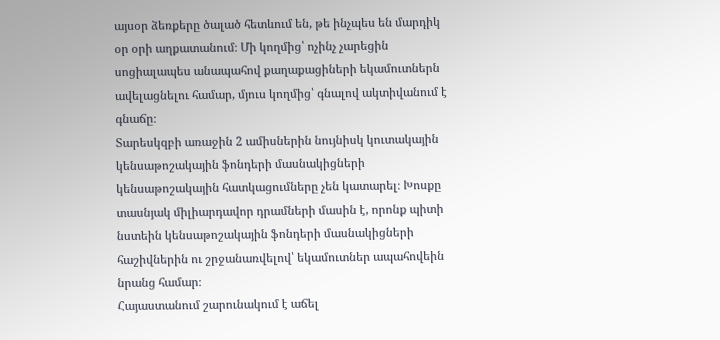այսօր ձեռքերը ծալած հետևում են, թե ինչպես են մարդիկ օր օրի աղքատանում։ Մի կողմից՝ ոչինչ չարեցին սոցիալապես անապահով քաղաքացիների եկամուտներն ավելացնելու համար, մյուս կողմից՝ գնալով ակտիվանում է գնաճը։
Տարեսկզբի առաջին 2 ամիսներին նույնիսկ կուտակային կենսաթոշակային ֆոնդերի մասնակիցների կենսաթոշակային հատկացումները չեն կատարել։ Խոսքը տասնյակ միլիարդավոր դրամների մասին է, որոնք պիտի նստեին կենսաթոշակային ֆոնդերի մասնակիցների հաշիվներին ու շրջանառվելով՝ եկամուտներ ապահովեին նրանց համար։
Հայաստանում շարունակում է աճել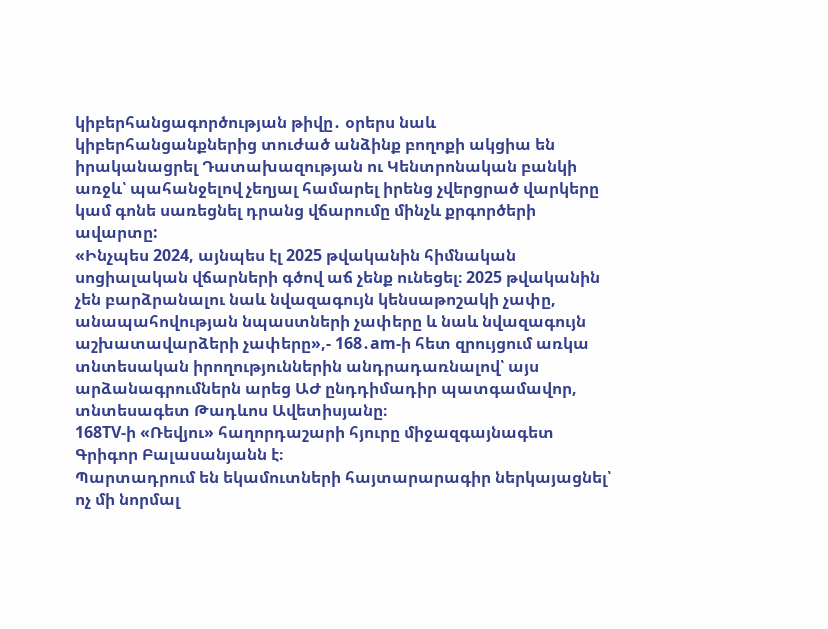կիբերհանցագործության թիվը․ օրերս նաև կիբերհանցանքներից տուժած անձինք բողոքի ակցիա են իրականացրել Դատախազության ու Կենտրոնական բանկի առջև՝ պահանջելով չեղյալ համարել իրենց չվերցրած վարկերը կամ գոնե սառեցնել դրանց վճարումը մինչև քրգործերի ավարտը:
«Ինչպես 2024, այնպես էլ 2025 թվականին հիմնական սոցիալական վճարների գծով աճ չենք ունեցել։ 2025 թվականին չեն բարձրանալու նաև նվազագույն կենսաթոշակի չափը, անապահովության նպաստների չափերը և նաև նվազագույն աշխատավարձերի չափերը»,- 168․am-ի հետ զրույցում առկա տնտեսական իրողություններին անդրադառնալով՝ այս արձանագրումներն արեց ԱԺ ընդդիմադիր պատգամավոր, տնտեսագետ Թադևոս Ավետիսյանը։
168TV-ի «Ռեվյու» հաղորդաշարի հյուրը միջազգայնագետ Գրիգոր Բալասանյանն է։
Պարտադրում են եկամուտների հայտարարագիր ներկայացնել՝ ոչ մի նորմալ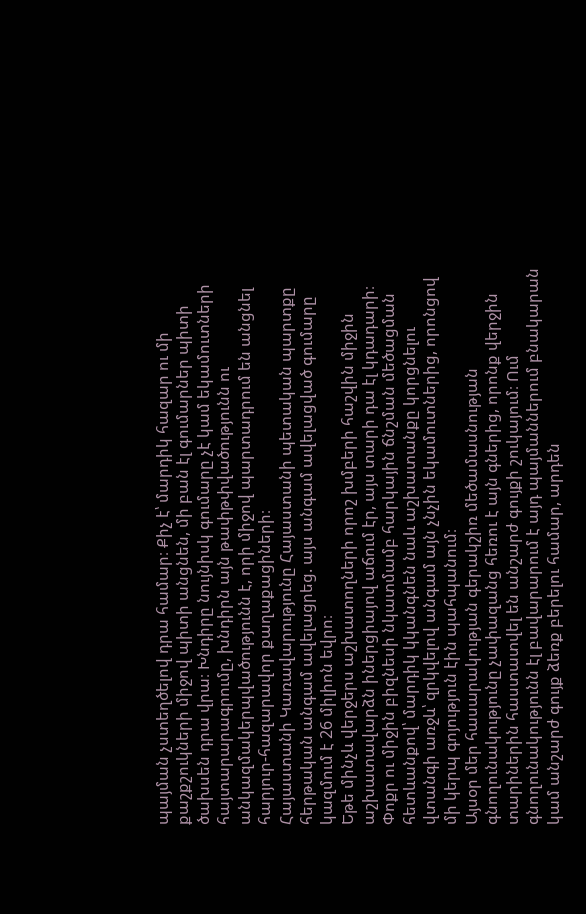պայման չստեղծելով դրա համար։ Քիչ է՝ մարդիկ հազար ու մի քաշքշուկների միջով պիտի անցնեն, մի բան էլ գումարներ պիտի ծախսեն դրա վրա։ Խնդիրը նույնիսկ գումարը չէ կամ եկամուտների հայտարարագրումը, խնդիրն այն թափթփվածությունն ու անկազմակերպվածությունն է, որի միջով պարտադրում են անցնել հարյուր-հազարավոր քաղաքացիների։
Հայաստանի Կառավարությունը Հայաստանի պետական պարտքը հերթական անգամ ավելացրեց. այս անգամ ավելացված գումարը կազմում է 26 միլիոն եվրո։
Եթե մինչև վերջերս աշխատողների որոշ խմբերի հաշվին միջին աշխատավարձն իներցիայով աճում էր, այս տարի դա էլ կդադարի։ Փոքր ու միջին բիզնեսի նկատմամբ հարկային ճնշման մեծացման հետևանքով՝ մարդիկ կկանգնեն նաև աշխատանքը կորցնելու վտանգի առջև՝ զրկվելով անգամ այն չնչին եկամուտներից, որոնցով մի կերպ գոյություն էին պահպանում։
Այսօր մեր հասարակության գերակշիռ մեծամասնության գնողունակությունը չափազանց հեռու է այն գներից, որոնք վերջին տարիներին հաստատվել են անշարժ գույքի շուկայում։ Ում գնողունակությունն էլ բավարարում է այդ պայմաններում բնակարան կամ անշարժ գույք ձեռք բերելու համար, արդեն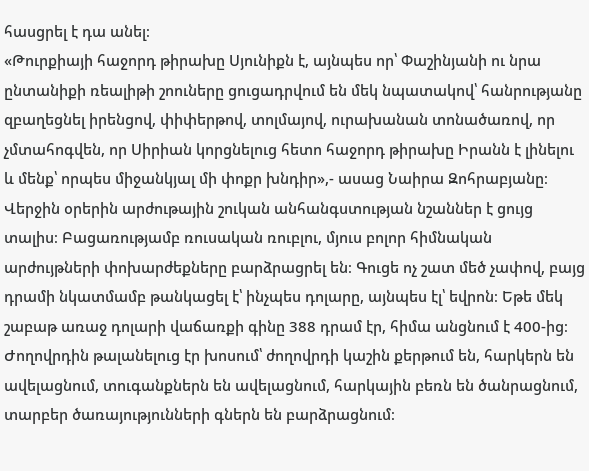հասցրել է դա անել։
«Թուրքիայի հաջորդ թիրախը Սյունիքն է, այնպես որ՝ Փաշինյանի ու նրա ընտանիքի ռեալիթի շոուները ցուցադրվում են մեկ նպատակով՝ հանրությանը զբաղեցնել իրենցով, փիփերթով, տոլմայով, ուրախանան տոնածառով, որ չմտահոգվեն, որ Սիրիան կորցնելուց հետո հաջորդ թիրախը Իրանն է լինելու և մենք՝ որպես միջանկյալ մի փոքր խնդիր»,- ասաց Նաիրա Զոհրաբյանը։
Վերջին օրերին արժութային շուկան անհանգստության նշաններ է ցույց տալիս։ Բացառությամբ ռուսական ռուբլու, մյուս բոլոր հիմնական արժույթների փոխարժեքները բարձրացրել են։ Գուցե ոչ շատ մեծ չափով, բայց դրամի նկատմամբ թանկացել է՝ ինչպես դոլարը, այնպես էլ՝ եվրոն։ Եթե մեկ շաբաթ առաջ դոլարի վաճառքի գինը 388 դրամ էր, հիմա անցնում է 400-ից։
Ժողովրդին թալանելուց էր խոսում՝ ժողովրդի կաշին քերթում են, հարկերն են ավելացնում, տուգանքներն են ավելացնում, հարկային բեռն են ծանրացնում, տարբեր ծառայությունների գներն են բարձրացնում։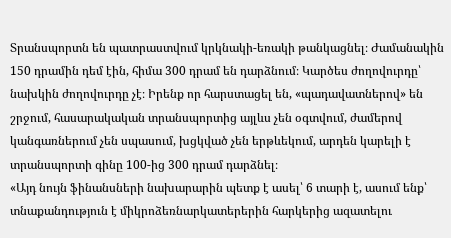Տրանսպորտն են պատրաստվում կրկնակի-եռակի թանկացնել։ Ժամանակին 150 դրամին դեմ էին, հիմա 300 դրամ են դարձնում։ Կարծես ժողովուրդը՝ նախկին ժողովուրդը չէ։ Իրենք որ հարստացել են, «պադավատներով» են շրջում, հասարակական տրանսպորտից այլևս չեն օգտվում, ժամերով կանգառներում չեն սպասում, խցկված չեն երթևեկում, արդեն կարելի է տրանսպորտի գինը 100-ից 300 դրամ դարձնել։
«Այդ նույն ֆինանսների նախարարին պետք է ասել՝ 6 տարի է, ասում ենք՝ տնաքանդություն է միկրոձեռնարկատերերին հարկերից ազատելու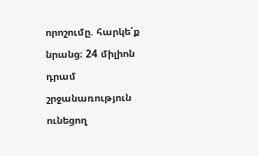որոշումը. հարկե՛ք նրանց։ 24 միլիոն դրամ շրջանառություն ունեցող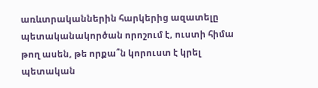առևտրականներին հարկերից ազատելը պետականակործան որոշում է, ուստի հիմա թող ասեն, թե որքա՞ն կորուստ է կրել պետական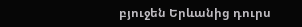բյուջեն Երևանից դուրս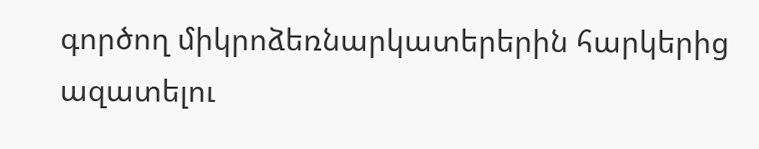գործող միկրոձեռնարկատերերին հարկերից ազատելու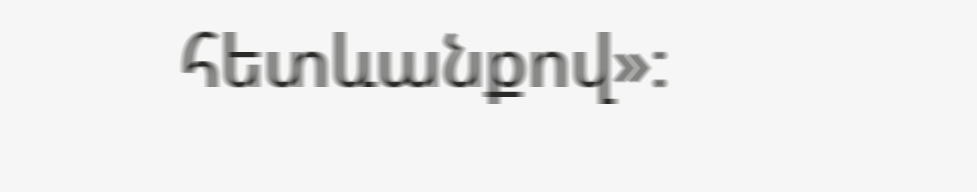հետևանքով»։